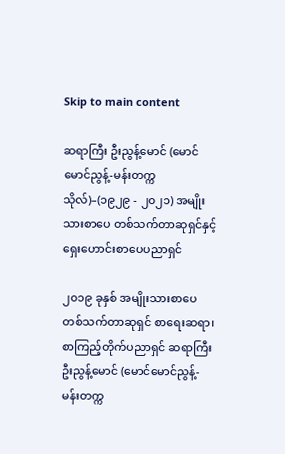Skip to main content

ဆရာကြီး ဦးညွန့်မောင် (မောင်မောင်ညွန့်-မန်းတက္ကသိုလ်)–(၁၉၂၉ - ၂၀၂၁) အမျိုးသားစာပေ တစ်သက်တာဆုရှင်နှင့် ရှေးဟောင်းစာပေပညာရှင်

၂၀၁၉ ခုနှစ် အမျိုးသားစာပေ တစ်သက်တာဆုရှင် စာရေးဆရာ၊ စာကြည့်တိုက်ပညာရှင် ဆရာကြီး ဦးညွန့်မောင် (မောင်မောင်ညွန့်- မန်းတက္က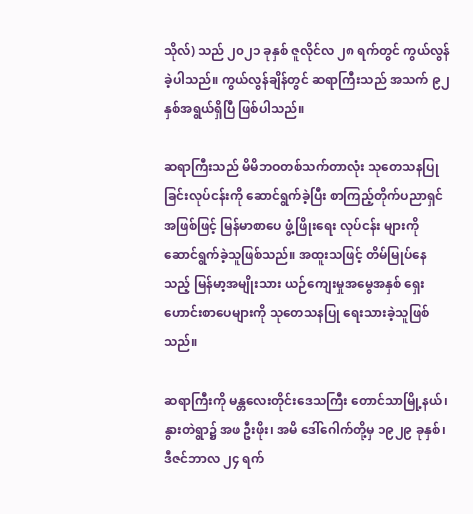သိုလ်) သည် ၂၀၂၁ ခုနှစ် ဇူလိုင်လ ၂၈ ရက်တွင် ကွယ်လွန်ခဲ့ပါသည်။ ကွယ်လွန်ချိန်တွင် ဆရာကြီးသည် အသက် ၉၂ နှစ်အရွယ်ရှိပြီ ဖြစ်ပါသည်။

ဆရာကြီးသည် မိမိဘဝတစ်သက်တာလုံး သုတေသနပြုခြင်းလုပ်ငန်းကို ဆောင်ရွက်ခဲ့ပြီး စာကြည့်တိုက်ပညာရှင်အဖြစ်ဖြင့် မြန်မာစာပေ ဖွံ့ဖြိုးရေး လုပ်ငန်း များကို ဆောင်ရွက်ခဲ့သူဖြစ်သည်။ အထူးသဖြင့် တိမ်မြုပ်နေသည့် မြန်မာ့အမျိုးသား ယဉ်ကျေးမှုအမွေအနှစ် ရှေးဟောင်းစာပေများကို သုတေသနပြု ရေးသားခဲ့သူဖြစ်သည်။

ဆရာကြီးကို မန္တလေးတိုင်းဒေသကြီး တောင်သာမြို့နယ်၊ နွားတဲရွာ၌ အဖ ဦးဖိုး၊ အမိ ဒေါ်ဂေါက်တို့မှ ၁၉၂၉ ခုနှစ်၊ ဒီဇင်ဘာလ ၂၄ ရက်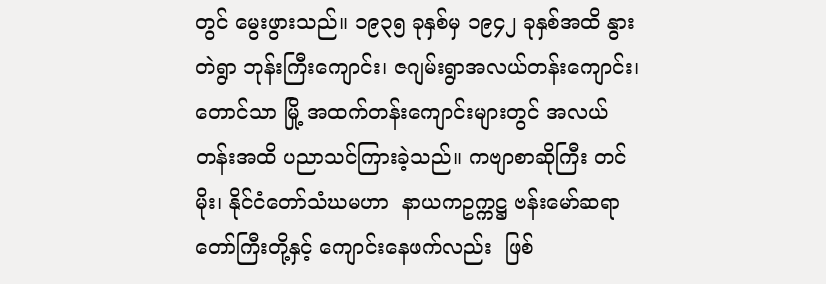တွင် မွေးဖွားသည်။ ၁၉၃၅ ခုနှစ်မှ ၁၉၄၂ ခုနှစ်အထိ နွားတဲရွာ ဘုန်းကြီးကျောင်း၊ ဇဂျမ်းရွာအလယ်တန်းကျောင်း၊ တောင်သာ မြို့ အထက်တန်းကျောင်းများတွင် အလယ်တန်းအထိ ပညာသင်ကြားခဲ့သည်။ ကဗျာစာဆိုကြီး တင်မိုး၊ နိုင်ငံတော်သံဃမဟာ  နာယကဥက္ကဋ္ဌ ဗန်းမော်ဆရာတော်ကြီးတို့နှင့် ကျောင်းနေဖက်လည်း  ဖြစ်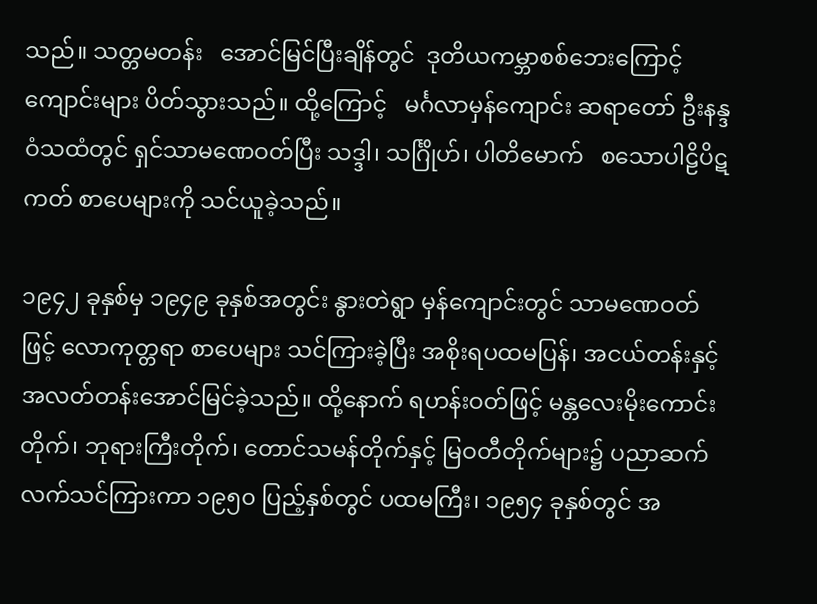သည်။ သတ္တမတန်း   အောင်မြင်ပြီးချိန်တွင်  ဒုတိယကမ္ဘာစစ်ဘေးကြောင့်   ကျောင်းများ ပိတ်သွားသည်။ ထို့ကြောင့်   မင်္ဂလာမှန်ကျောင်း ဆရာတော် ဦးနန္ဒဝံသထံတွင် ရှင်သာမဏေဝတ်ပြီး သဒ္ဒါ၊ သင်္ဂြိုဟ်၊ ပါတိမောက်   စသောပါဠိပိဋကတ် စာပေများကို သင်ယူခဲ့သည်။

၁၉၄၂ ခုနှစ်မှ ၁၉၄၉ ခုနှစ်အတွင်း နွားတဲရွာ မှန်ကျောင်းတွင် သာမဏေဝတ်ဖြင့် လောကုတ္တရာ စာပေများ သင်ကြားခဲ့ပြီး အစိုးရပထမပြန်၊ အငယ်တန်းနှင့် အလတ်တန်းအောင်မြင်ခဲ့သည်။ ထို့နောက် ရဟန်းဝတ်ဖြင့် မန္တလေးမိုးကောင်းတိုက်၊ ဘုရားကြီးတိုက်၊ တောင်သမန်တိုက်နှင့် မြဝတီတိုက်များ၌ ပညာဆက်လက်သင်ကြားကာ ၁၉၅၀ ပြည့်နှစ်တွင် ပထမကြီး၊ ၁၉၅၄ ခုနှစ်တွင် အ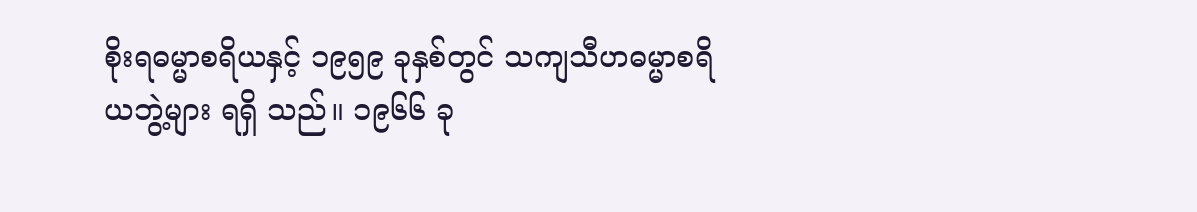စိုးရဓမ္မာစရိယနှင့် ၁၉၅၉ ခုနှစ်တွင် သကျသီဟဓမ္မာစရိယဘွဲ့များ ရရှိ သည်။ ၁၉၆၆ ခု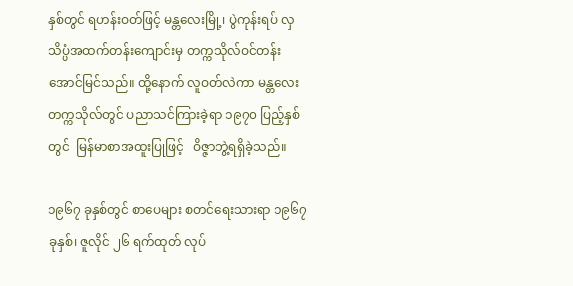နှစ်တွင် ရဟန်းဝတ်ဖြင့် မန္တလေးမြို့၊ ပွဲကုန်းရပ် လှသိပ္ပံအထက်တန်းကျောင်းမှ တက္ကသိုလ်ဝင်တန်း အောင်မြင်သည်။ ထို့နောက် လူဝတ်လဲကာ မန္တလေးတက္ကသိုလ်တွင် ပညာသင်ကြားခဲ့ရာ ၁၉၇၀ ပြည့်နှစ်တွင်  မြန်မာစာအထူးပြုဖြင့်   ဝိဇ္ဇာဘွဲ့ရရှိခဲ့သည်။

၁၉၆၇ ခုနှစ်တွင် စာပေများ စတင်ရေးသားရာ ၁၉၆၇ ခုနှစ်၊ ဇူလိုင် ၂၆ ရက်ထုတ် လုပ်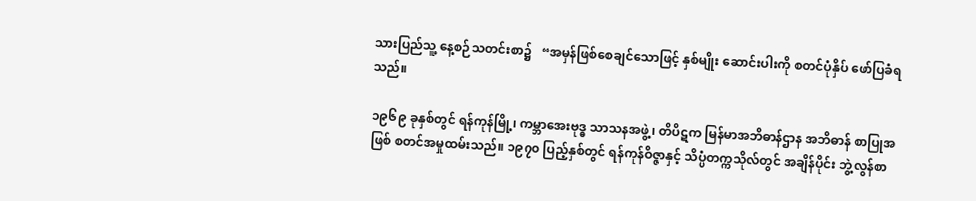သားပြည်သူ့ နေ့စဉ်သတင်းစာ၌   “အမှန်ဖြစ်စေချင်သောဖြင့် နှစ်မျိုး ဆောင်းပါးကို စတင်ပုံနှိပ် ဖော်ပြခံရ သည်။

၁၉၆၉ ခုနှစ်တွင် ရန်ကုန်မြို့၊ ကမ္ဘာအေးဗုဒ္ဓ သာသနအဖွဲ့၊ တိပိဋက မြန်မာအဘိဓာန်ဌာန အဘိဓာန် စာပြုအဖြစ် စတင်အမှုထမ်းသည်။ ၁၉၇၀ ပြည့်နှစ်တွင် ရန်ကုန်ဝိဇ္ဇာနှင့် သိပ္ပံတက္ကသိုလ်တွင် အချိန်ပိုင်း ဘွဲ့လွန်စာ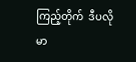ကြည့်တိုက်  ဒီပလိုမာ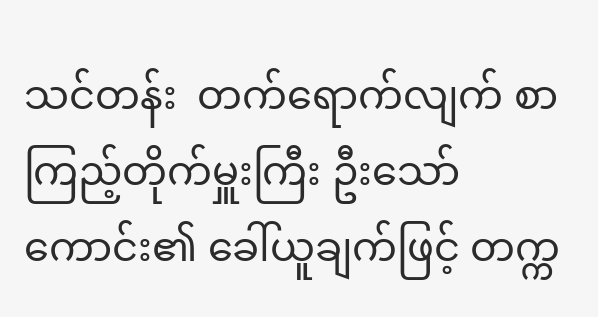သင်တန်း  တက်ရောက်လျက် စာကြည့်တိုက်မှူးကြီး ဦးသော်ကောင်း၏ ခေါ်ယူချက်ဖြင့် တက္က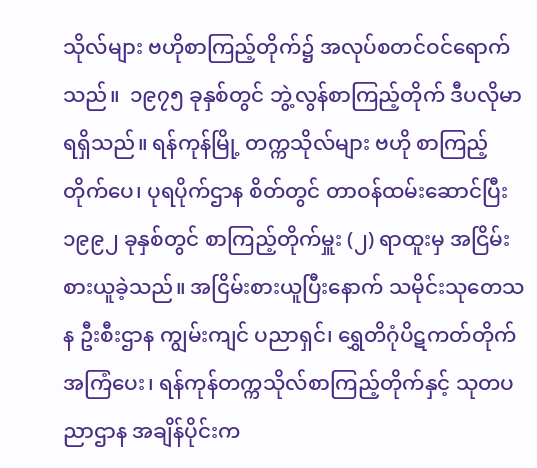သိုလ်များ ဗဟိုစာကြည့်တိုက်၌ အလုပ်စတင်ဝင်ရောက် သည်။  ၁၉၇၅ ခုနှစ်တွင် ဘွဲ့လွန်စာကြည့်တိုက် ဒီပလိုမာရရှိသည်။ ရန်ကုန်မြို့ တက္ကသိုလ်များ ဗဟို စာကြည့်တိုက်ပေ၊ ပုရပိုက်ဌာန စိတ်တွင် တာဝန်ထမ်းဆောင်ပြီး ၁၉၉၂ ခုနှစ်တွင် စာကြည့်တိုက်မှူး (၂) ရာထူးမှ အငြိမ်းစားယူခဲ့သည်။ အငြိမ်းစားယူပြီးနောက် သမိုင်းသုတေသန ဦးစီးဌာန ကျွမ်းကျင် ပညာရှင်၊ ရွှေတိဂုံပိဋကတ်တိုက်အကြံပေး၊ ရန်ကုန်တက္ကသိုလ်စာကြည့်တိုက်နှင့် သုတပညာဌာန အချိန်ပိုင်းက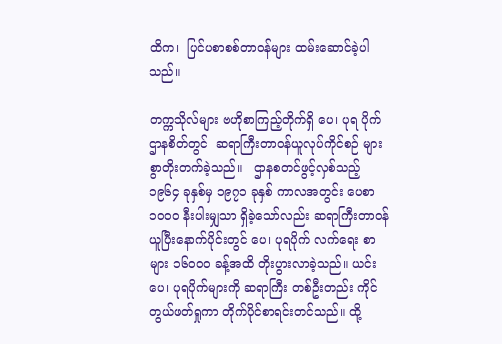ထိက၊  ပြင်ပစာစစ်တာဝန်များ ထမ်းဆောင်ခဲ့ပါသည်။

တက္ကသိုလ်များ ဗဟိုစာကြည့်တိုက်ရှိ ပေ၊ ပုရ ပိုက်ဌာနစိတ်တွင်  ဆရာကြီးတာဝန်ယူလုပ်ကိုင်စဉ် များစွာတိုးတက်ခဲ့သည်။   ဌာနစတင်ဖွင့်လှစ်သည့် ၁၉၆၄ ခုနှစ်မှ ၁၉၇၁ ခုနှစ် ကာလအတွင်း ပေစာ ၁၀၀၀ နီးပါးမျှသာ ရှိခဲ့သော်လည်း ဆရာကြီးတာဝန် ယူပြီးနောက်ပိုင်းတွင် ပေ၊ ပုရပိုက် လက်ရေး စာများ ၁၆၀၀၀ ခန့်အထိ တိုးပွားလာခဲ့သည်။ ယင်းပေ၊ ပုရပိုက်များကို ဆရာကြီး တစ်ဦးတည်း ကိုင်တွယ်ဖတ်ရှုကာ တိုက်ပိုင်စာရင်းတင်သည်။ ထို့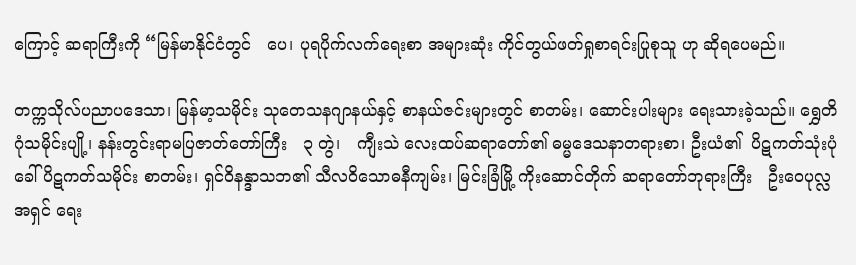ကြောင့် ဆရာကြီးကို “မြန်မာနိုင်ငံတွင်   ပေ၊ ပုရပိုက်လက်ရေးစာ အများဆုံး ကိုင်တွယ်ဖတ်ရှုစာရင်းပြုစုသူ ဟု ဆိုရပေမည်။

တက္ကသိုလ်ပညာပဒေသာ၊ မြန်မာ့သမိုင်း သုတေသနဂျာနယ်နှင့် စာနယ်ဇင်းများတွင် စာတမ်း၊ ဆောင်းပါးများ ရေးသားခဲ့သည်။ ရွှေတိဂုံသမိုင်းပျို့၊ နန်းတွင်းရာမပြဇာတ်တော်ကြီး   ၃ တွဲ၊   ကျီးသဲ လေးထပ်ဆရာတော်၏ ဓမ္မဒေသနာတရားစာ၊ ဦးယံ၏  ပိဋကတ်သုံးပုံခေါ် ပိဋကတ်သမိုင်း စာတမ်း၊ ရှင်ဝိနန္ဒာသဘ၏ သီလဝိသောဓနီကျမ်း၊ မြင်းခြံမြို့ ကိုးဆောင်တိုက် ဆရာတော်ဘုရားကြီး   ဦးဝေပုလ္လ အရှင် ရေး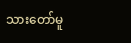သားတော်မူ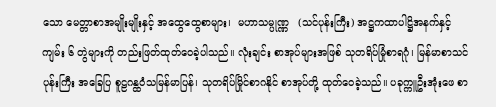သော မေတ္တာစာအမျိုးမျိုးနှင့် အထွေထွေစာများ၊  မဟာသမ္ပုဏ္ဏ   (သင်ပုန်းကြီး) အဋ္ဌကထာပါဋ္ဌိအနက်နှင့် ကျမ်း ၆ တွဲများကို တည်းဖြတ်ထုတ်ဝေခဲ့ပါသည်။ လုံးချင်း စာအုပ်များအဖြစ် သုတရိပ်မြုံစာရဂုံ၊ မြန်မာစာသင်ပုန်းကြီး အခြေပြ စူဠဂန္ထဝံသမြန်မာပြန်၊ သုတရိပ်မြိုင်စာဂနိုင် စာအုပ်တို့ ထုတ်ဝေခဲ့သည်။ ပခုက္ကူဦးအုံးဖေ စာ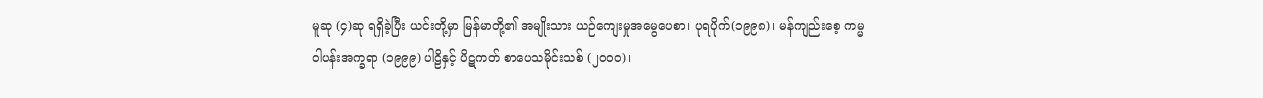မူဆု (၄)ဆု ရရှိခဲ့ပြီး ယင်းတို့မှာ မြန်မာတို့၏ အမျိုးသား ယဉ်ကျေးမှုအမွေပေစာ၊ ပုရပိုက်(၁၉၉၈)၊ မန်ကျည်းစေ့ ကမ္မဝါပန်းအက္ခရာ (၁၉၉၉) ပါဠိနှင့် ပိဋကတ် စာပေသမိုင်းသစ် (၂၀၀၀)၊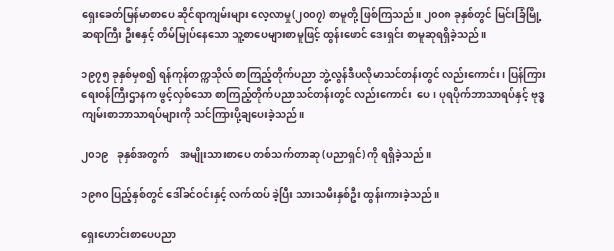ရှေးခေတ်မြန်မာစာပေ ဆိုင်ရာကျမ်းများ လေ့လာမှု(၂၀၀၇) စာမူတို့ ဖြစ်ကြသည်။ ၂၀၀၈ ခုနှစ်တွင် မြင်းခြံမြို့ ဆရာကြီး ဦးဧနှင့် တိမ်မြုပ်နေသော သူ့စာပေများစာမူဖြင့် ထွန်းဖောင် ဒေးရှင်း စာမူဆုရရှိခဲ့သည်။

၁၉၇၅ ခုနှစ်မှစ၍ ရန်ကုန်တက္ကသိုလ် စာကြည့်တိုက်ပညာ ဘွဲ့လွန်ဒီပလိုမာသင်တန်းတွင် လည်းကောင်း၊ ပြန်ကြားရေးဝန်ကြီးဌာနက ဖွင့်လှစ်သော စာကြည့်တိုက်ပညာသင်တန်းတွင် လည်းကောင်း  ပေ၊ ပုရပိုက်ဘာသာရပ်နှင့် ဗုဒ္ဓကျမ်းစာဘာသာရပ်များကို သင်ကြားပို့ချပေးခဲ့သည်။

၂၀၁၉   ခုနှစ်အတွက်    အမျိုးသားစာပေ တစ်သက်တာဆု (ပညာရှင်) ကို ရရှိခဲ့သည်။

၁၉၈၀ ပြည့်နှစ်တွင် ဒေါ်ခင်ဝင်းနှင့် လက်ထပ် ခဲ့ပြီး သားသမီးနှစ်ဦး ထွန်းကားခဲ့သည်။

ရှေးဟောင်းစာပေပညာ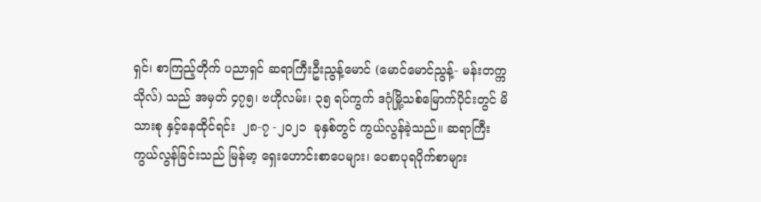ရှင်၊ စာကြည့်တိုက် ပညာရှင် ဆရာကြီးဦးညွန့်မောင် (မောင်မောင်ညွန့်- မန်းတက္ကသိုလ်) သည် အမှတ် ၄၇၅၊ ဗဟိုလမ်း၊ ၃၅ ရပ်ကွက် ဒဂုံမြို့သစ်မြောက်ပိုင်းတွင် မိသားစု နှင့်နေထိုင်ရင်း  ၂၈-၇ -၂၀၂၁  ခုနှစ်တွင် ကွယ်လွန်ခဲ့သည်။ ဆရာကြီးကွယ်လွန်ခြင်းသည် မြန်မာ့ ရှေးဟောင်းစာပေများ၊ ပေစာပုရပိုက်စာများ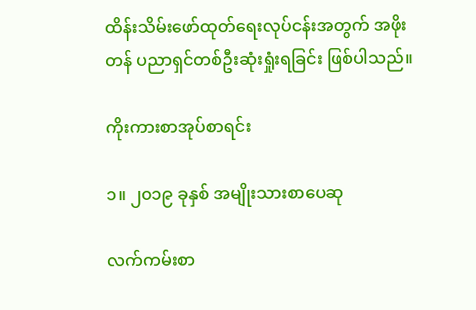ထိန်းသိမ်းဖော်ထုတ်ရေးလုပ်ငန်းအတွက် အဖိုးတန် ပညာရှင်တစ်ဦးဆုံးရှုံးရခြင်း ဖြစ်ပါသည်။

ကိုးကားစာအုပ်စာရင်း

၁။ ၂၀၁၉ ခုနှစ် အမျိုးသားစာပေဆု

လက်ကမ်းစာ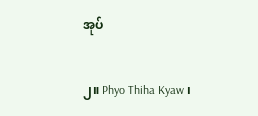အုပ်

၂။ Phyo Thiha Kyaw ၊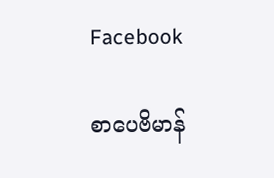Facebook

စာပေဗိမာန်